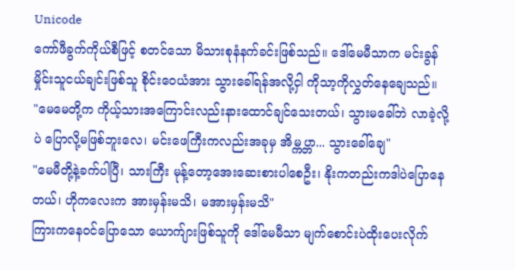Unicode
ကော်ဖီခွက်ကိုယ်စီဖြင့် စတင်သော မိသားစုနံနက်ခင်းဖြစ်သည်။ ဒေါ်မေမီသာက မင်းခွန်မှိုင်းသူငယ်ချင်းဖြစ်သူ စိုင်းဝေယံအား သွားခေါ်ရန်အလို့ငှါ ကိုသာ့ကိုလွှတ်နေချေသည်။
"မေမေတို့က ကိုယ့်သားအကြောင်းလည်းနားထောင်ချင်သေးတယ်၊ သွားမခေါ်ဘဲ လာခဲ့လို့ပဲ ပြောလို့မဖြစ်ဘူးလေ၊ မင်းဖေကြီးကလည်းအခုမှ အိမ္ကပ္တာ... သွားခေါ်ချေ"
"မေမီတို့နဲ့ခက်ပါပြီ၊ သားကြီး မုန့်တော့အေးဆေးစားပါစေဦး၊ နိုးကတည်းကဒါပဲပြောနေတယ်၊ ဟိုကလေးက အားမှန်းမသိ၊ မအားမှန်းမသိ"
ကြားကနေဝင်ပြောသော ယောက်ျားဖြစ်သူကို ဒေါ်မေမီသာ မျက်စောင်းပဲထိုးပေးလိုက်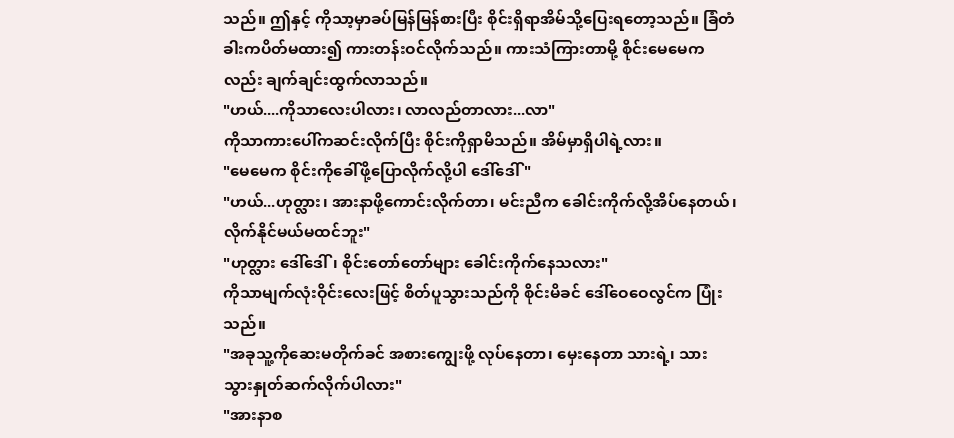သည်။ ဤနှင့် ကိုသာ့မှာခပ်မြန်မြန်စားပြီး စိုင်းရှိရာအိမ်သို့ပြေးရတော့သည်။ ခြံတံခါးကပိတ်မထား၍ ကားတန်းဝင်လိုက်သည်။ ကားသံကြားတာမို့ စိုင်းမေမေကလည်း ချက်ချင်းထွက်လာသည်။
"ဟယ်....ကိုသာလေးပါလား၊ လာလည်တာလား...လာ"
ကိုသာကားပေါ်ကဆင်းလိုက်ပြီး စိုင်းကိုရှာမိသည်။ အိမ်မှာရှိပါရဲ့လား။
"မေမေက စိုင်းကိုခေါ်ဖို့ပြောလိုက်လို့ပါ ဒေါ်ဒေါ် "
"ဟယ်...ဟုတ္လား၊ အားနာဖို့ကောင်းလိုက်တာ၊ မင်းညီက ခေါင်းကိုက်လို့အိပ်နေတယ်၊ လိုက်နိုင်မယ်မထင်ဘူး"
"ဟုတ္လား ဒေါ်ဒေါ်၊ စိုင်းတော်တော်များ ခေါင်းကိုက်နေသလား"
ကိုသာမျက်လုံးဝိုင်းလေးဖြင့် စိတ်ပူသွားသည်ကို စိုင်းမိခင် ဒေါ်ဝေဝေလွင်က ပြုံးသည်။
"အခုသူ့ကိုဆေးမတိုက်ခင် အစားကျွေးဖို့ လုပ်နေတာ၊ မှေးနေတာ သားရဲ့၊ သား သွားနှုတ်ဆက်လိုက်ပါလား"
"အားနာစ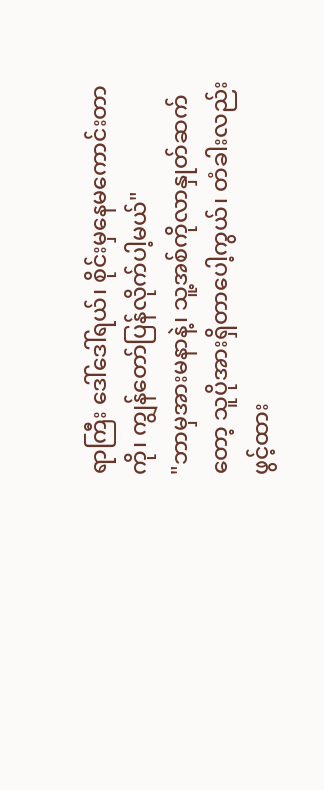ရာကြီး ဒေါ်ဒေါ်ရယ်၊ စိုင်းမှနေမကောင်းတာကို၊ ကျွန်တော်ပြန်လိုက်ပါ့မယ်"
"ဘာမှအားမနာနဲ့၊ သူ့အစ်ကိုလာနှုတ်ဆက်တော့ သူပိုအားရှိတာပေါ့ကွယ်၊ တံခါးလည်းဖွင့်ထား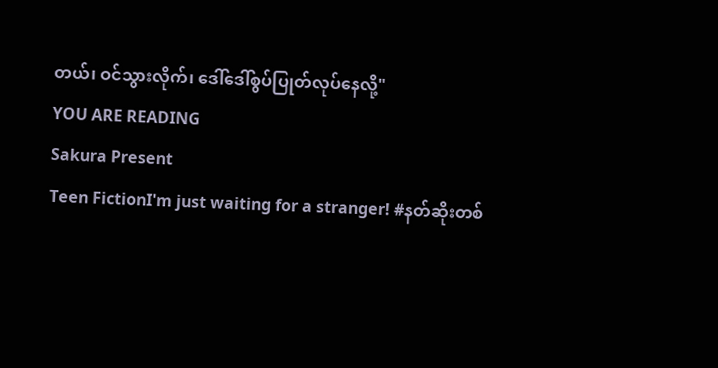တယ်၊ ဝင်သွားလိုက်၊ ဒေါ်ဒေါ်စွပ်ပြုတ်လုပ်နေလို့"
YOU ARE READING
Sakura Present
Teen FictionI'm just waiting for a stranger! #နတ်ဆိုးတစ်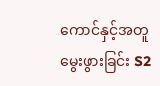ကောင်နှင့်အတူ မွေးဖွားခြင်း S2